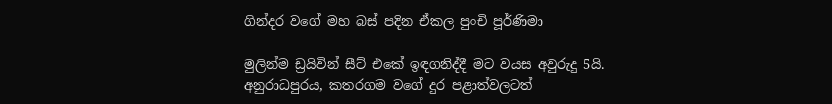ගින්දර වගේ මහ බස් පදින ඒකල පුංචි පූර්ණිමා

මුලින්ම ඩ්‍රයිවින් සීට් එකේ ඉඳගනිද්දී මට වයස අවුරුදු 5යි.
අනුරාධපුරය, කතරගම වගේ දුර පළාත්වලටත්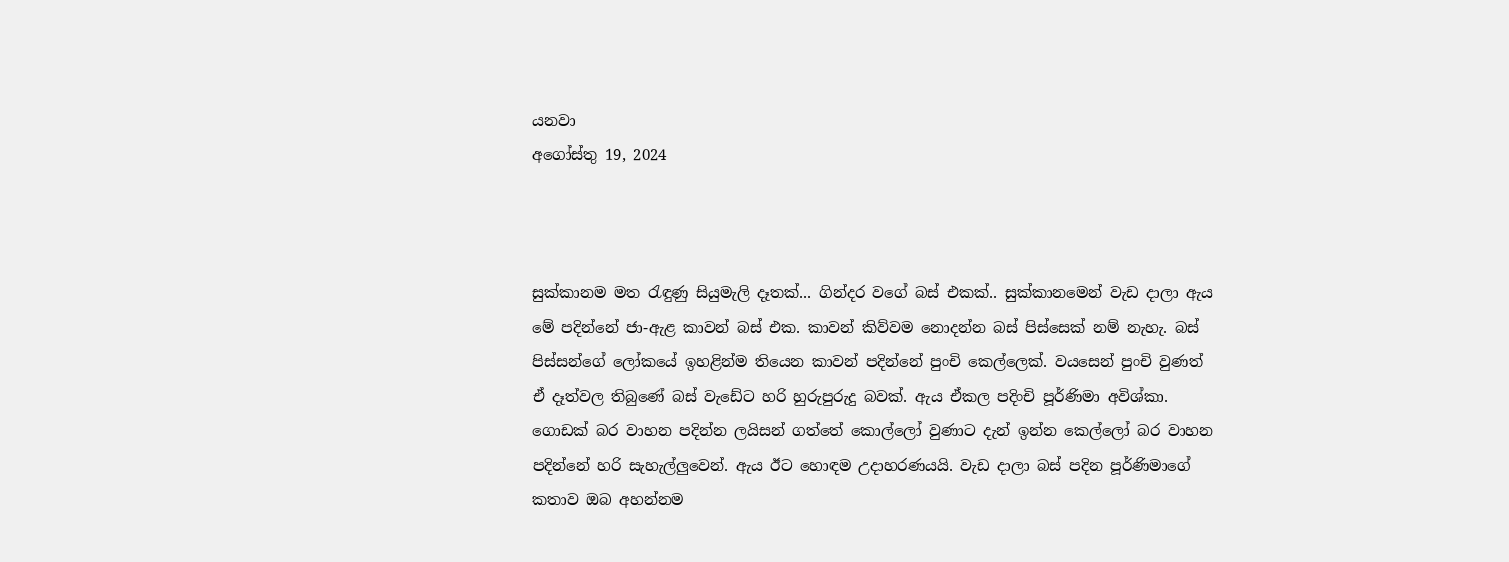යනවා
අගෝස්තු 19, 2024



සුක්කානම මත රැඳුණු සියුමැලි දෑතක්... ගින්දර වගේ බස් එකක්.. සුක්කානමෙන් වැඩ දාලා ඇය මේ පදින්නේ ජා-ඇළ කාවන් බස් එක. කාවන් කිව්වම නොදන්න බස් පිස්සෙක් නම් නැහැ. බස් පිස්සන්ගේ ලෝකයේ ඉහළින්ම තියෙන කාවන් පදින්නේ පුංචි කෙල්ලෙක්. වයසෙන් පුංචි වුණත් ඒ දෑත්වල තිබුණේ බස් වැඩේට හරි හුරුපුරුදු බවක්. ඇය ඒකල පදිංචි පූර්ණිමා අවිශ්කා. ගොඩක් බර වාහන පදින්න ලයිසන් ගත්තේ කොල්ලෝ වුණාට දැන් ඉන්න කෙල්ලෝ බර වාහන පදින්නේ හරි සැහැල්ලුවෙන්. ඇය ඊට හොඳම උදාහරණයයි. වැඩ දාලා බස් පදින පූර්ණිමාගේ කතාව ඔබ අහන්නම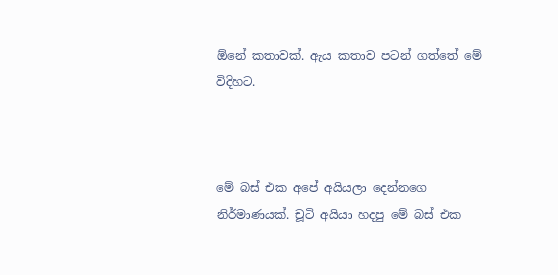ඕනේ කතාවක්. ඇය කතාව පටන් ගත්තේ මේ විදිහට.



මේ බස් එක අපේ අයියලා දෙන්නගෙ නිර්මාණයක්. චූටි අයියා හදපු මේ බස් එක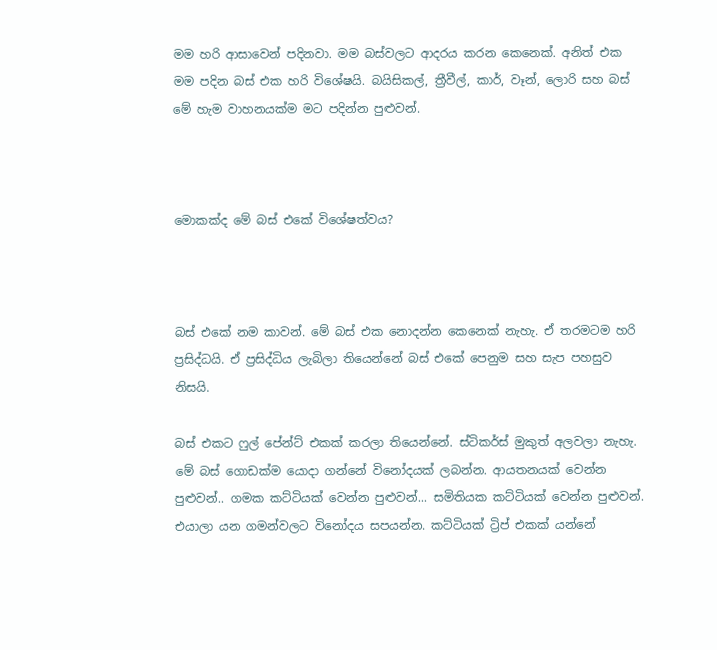මම හරි ආසාවෙන් පදිනවා. මම බස්වලට ආදරය කරන කෙනෙක්. අනිත් එක මම පදින බස් එක හරි විශේෂයි. බයිසිකල්, ත්‍රීවීල්, කාර්, වෑන්, ලොරි සහ බස් මේ හැම වාහනයක්ම මට පදින්න පුළුවන්.



මොකක්ද මේ බස් එකේ විශේෂත්වය?



බස් එකේ නම කාවන්. මේ බස් එක නොදන්න කෙනෙක් නැහැ. ඒ තරමටම හරි ප්‍රසිද්ධයි. ඒ ප්‍රසිද්ධිය ලැබිලා තියෙන්නේ බස් එකේ පෙනුම සහ සැප පහසුව නිසයි.

බස් එකට ෆුල් පේන්ට් එකක් කරලා තියෙන්නේ. ස්ටිකර්ස් මුකුත් අලවලා නැහැ. මේ බස් ගොඩක්ම යොදා ගන්නේ විනෝදයක් ලබන්න. ආයතනයක් වෙන්න පුළුවන්.. ගමක කට්ටියක් වෙන්න පුළුවන්... සමිතියක කට්ටියක් වෙන්න පුළුවන්. එයාලා යන ගමන්වලට විනෝදය සපයන්න. කට්ටියක් ට්‍රිප් එකක් යන්නේ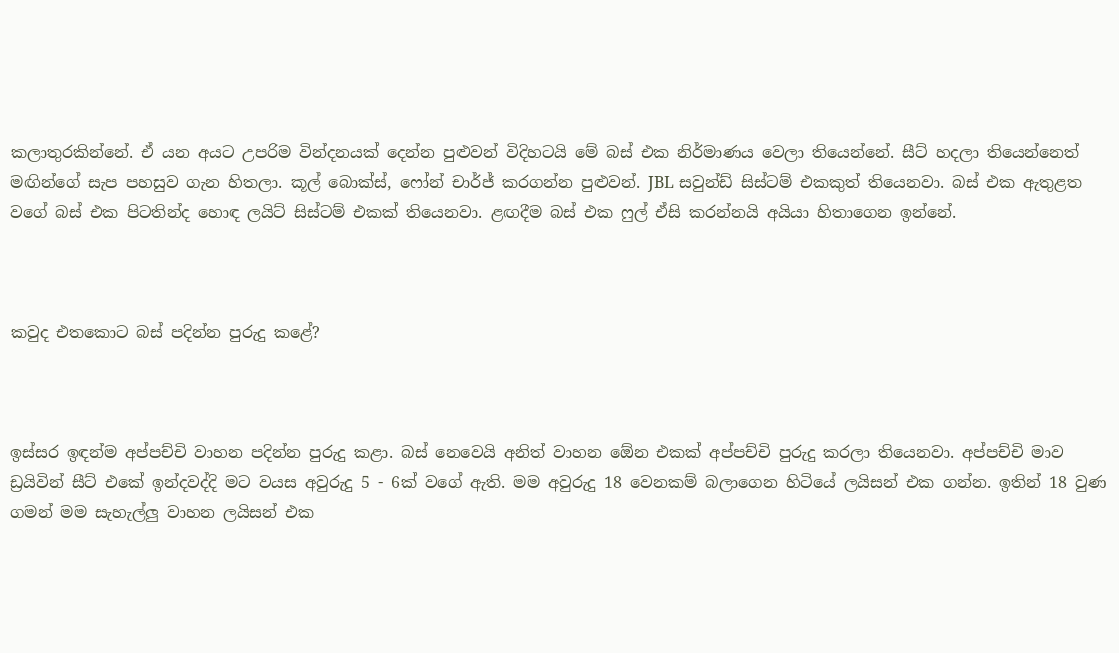කලාතුරකින්නේ. ඒ යන අයට උපරිම වින්දනයක් දෙන්න පුළුවන් විදිහටයි මේ බස් එක නිර්මාණය වෙලා තියෙන්නේ. සීට් හදලා තියෙන්නෙත් මඟින්ගේ සැප පහසුව ගැන හිතලා. කූල් බොක්ස්, ෆෝන් චාර්ජ් කරගන්න පුළුවන්. JBL සවුන්ඩ් සිස්ටම් එකකුත් තියෙනවා. බස් එක ඇතුළත වගේ බස් එක පිටතින්ද හොඳ ලයිට් සිස්ටම් එකක් තියෙනවා. ළඟදීම බස් එක ෆුල් ඒසි කරන්නයි අයියා හිතාගෙන ඉන්නේ.



කවුද එතකොට බස් පදින්න පුරුදු කළේ?



ඉස්සර ඉඳන්ම අප්පච්චි වාහන පදින්න පුරුදු කළා. බස් නෙවෙයි අනිත් වාහන ඕ‍ෙන එකක් අප්පච්චි පුරුදු කරලා තියෙනවා. අප්පච්චි මාව ඩ්‍රයිවින් සීට් එකේ ඉන්දවද්දි මට වයස අවුරුදු 5 - 6ක් වගේ ඇති. මම අවුරුදු 18 වෙනකම් බලාගෙන හිටියේ ලයිසන් එක ගන්න. ඉතින් 18 වුණ ගමන් මම සැහැල්ලු වාහන ලයිසන් එක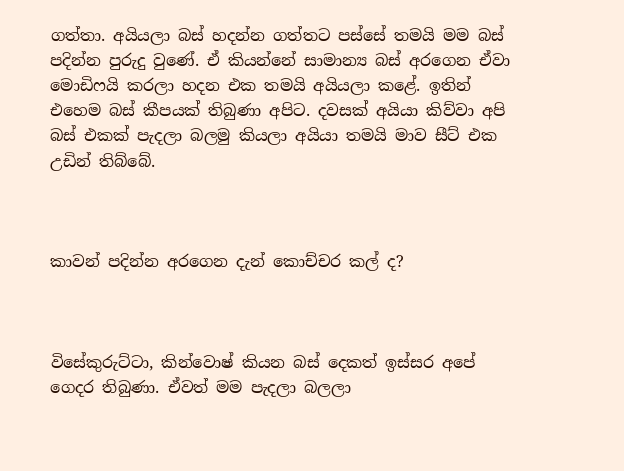ගත්තා. අයියලා බස් හදන්න ගත්තට පස්සේ තමයි මම බස් පදින්න පුරුදු වුණේ. ඒ කියන්නේ සාමාන්‍ය බස් අරගෙන ඒවා මොඩිෆයි කරලා හදන එක තමයි අයියලා කළේ. ඉතින් එහෙම බස් කීපයක් තිබුණා අපිට. දවසක් අයියා කිව්වා අපි බස් එකක් පැදලා බලමු කියලා අයියා තමයි මාව සීට් එක උඩින් තිබ්බේ.



කාවන් පදින්න අරගෙන දැන් කොච්චර කල් ද?



විසේකුරුට්ටා, කින්වොෂ් කියන බස් දෙකත් ඉස්සර අපේ ගෙදර තිබුණා. ඒවත් මම පැදලා බලලා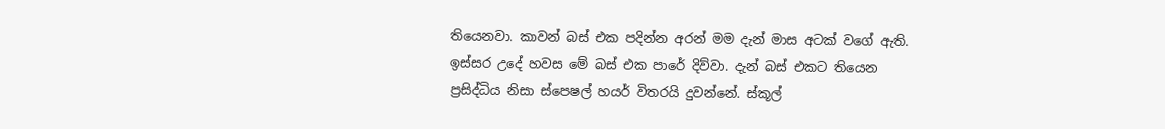තියෙනවා. කාවන් බස් එක පදින්න අරන් මම දැන් මාස අටක් වගේ ඇති. ඉස්සර උදේ හවස මේ බස් එක පාරේ දිව්වා. දැන් බස් එකට තියෙන ප්‍රසිද්ධිය නිසා ස්පෙෂල් හයර් විතරයි දුවන්නේ. ස්කූල්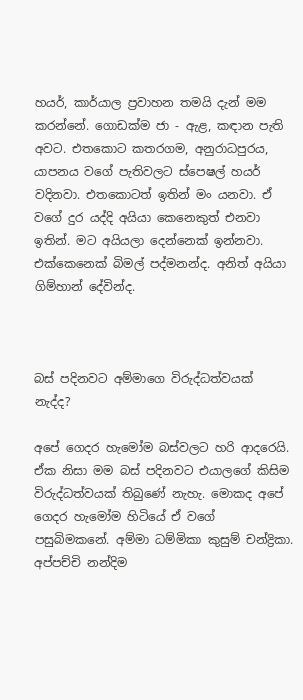හයර්, කාර්යාල ප්‍රවාහන තමයි දැන් මම කරන්නේ. ගොඩක්ම ජා - ඇළ, කඳාන පැති අවට. එතකොට කතරගම, අනුරාධපුරය, යාපනය වගේ පැතිවලට ස්පෙෂල් හයර් වදිනවා. එතකොටත් ඉතින් මං යනවා. ඒ වගේ දුර යද්දි අයියා කෙනෙකුත් එනවා ඉතින්. මට අයියලා දෙන්නෙක් ඉන්නවා. එක්කෙනෙක් බිමල් පද්මනන්ද. අනිත් අයියා ගිම්හාන් දේවින්ද.



බස් පදිනවට අම්මාගෙ විරුද්ධත්වයක් නැද්ද?

අපේ ගෙදර හැමෝම බස්වලට හරි ආදරෙයි. ඒක නිසා මම බස් පදිනවට එයාලගේ කිසිම විරුද්ධත්වයක් තිබුණේ නැහැ. මොකද අපේ ගෙදර හැමෝම හිටියේ ඒ වගේ පසුබිමකනේ. අම්මා ධම්මිකා කුසුම් චන්ද්‍රිකා. අප්පච්චි නන්දිම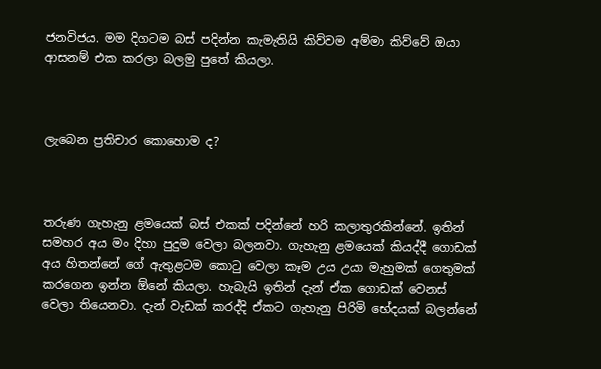ජනවිජය. මම දිගටම බස් පදින්න කැමැතියි කිව්වම අම්මා කිව්වේ ඔයා ආසනම් එක කරලා බලමු පුතේ කියලා.



ලැබෙන ප්‍රතිචාර කොහොම ද?



තරුණ ගැහැනු ළමයෙක් බස් එකක් පදින්නේ හරි කලාතුරකින්නේ. ඉතින් සමහර අය මං දිහා පුදුම වෙලා බලනවා. ගැහැනු ළමයෙක් කියද්දී ගොඩක් අය හිතන්නේ ගේ ඇතුළටම කොටු වෙලා කෑම උය උයා මැහුමක් ගෙතුමක් කරගෙන ඉන්න ඕනේ කියලා. හැබැයි ඉතින් දැන් ඒක ගොඩක් වෙනස් වෙලා තියෙනවා. දැන් වැඩක් කරද්දි ඒකට ගැහැනු පිරිමි භේදයක් බලන්නේ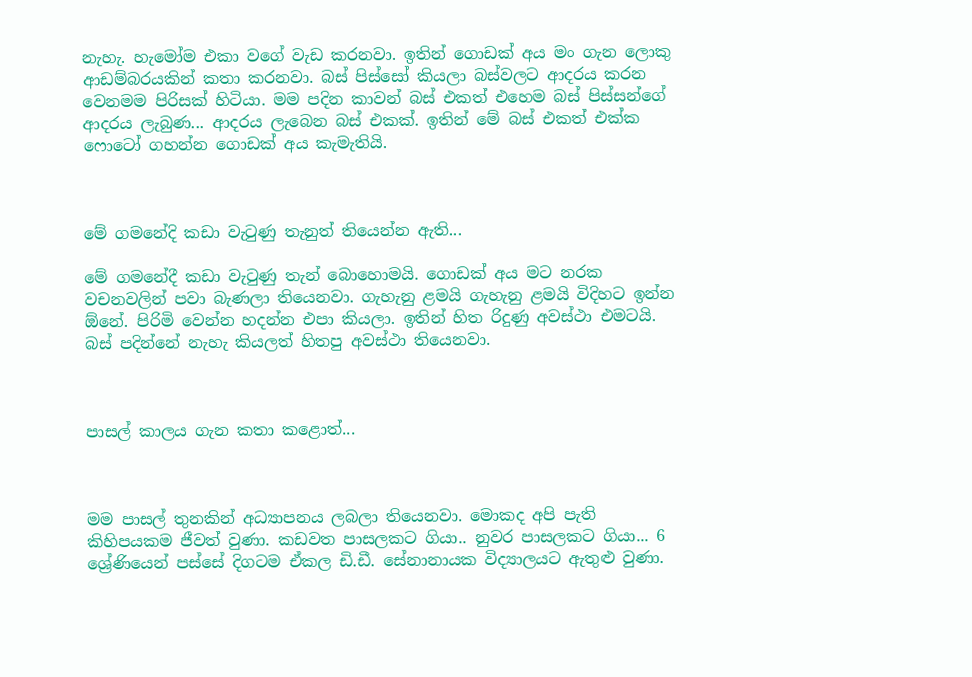නැහැ. හැමෝම එකා වගේ වැඩ කරනවා. ඉතින් ගොඩක් අය මං ගැන ලොකු ආඩම්බරයකින් කතා කරනවා. බස් පිස්සෝ කියලා බස්වලට ආදරය කරන වෙනමම පිරිසක් හිටියා. මම පදින කාවන් බස් එකත් එහෙම බස් පිස්සන්ගේ ආදරය ලැබුණ... ආදරය ලැබෙන බස් එකක්. ඉතින් මේ බස් එකත් එක්ක ෆොටෝ ගහන්න ගොඩක් අය කැමැතියි.



මේ ගමනේදි කඩා වැටුණු තැනුත් තියෙන්න ඇති...

මේ ගමනේදී කඩා වැටුණු තැන් බොහොමයි. ගොඩක් අය මට නරක වචනවලින් පවා බැණලා තියෙනවා. ගැහැනු ළමයි ගැහැනු ළමයි විදිහට ඉන්න ඕනේ. පිරිමි වෙන්න හදන්න එපා කියලා. ඉතින් හිත රිදුණු අවස්ථා එමටයි. බස් පදින්නේ නැහැ කියලත් හිතපු අවස්ථා තියෙනවා.



පාසල් කාලය ගැන කතා කළොත්...



මම පාසල් තුනකින් අධ්‍යාපනය ලබලා තියෙනවා. මොකද අපි පැති කිහිපයකම ජීවත් වුණා. කඩවත පාසලකට ගියා.. නුවර පාසලකට ගියා... 6 ශ්‍රේණියෙන් පස්සේ දිගටම ඒකල ඩි.ඩී. සේනානායක විද්‍යාලයට ඇතුළු වුණා.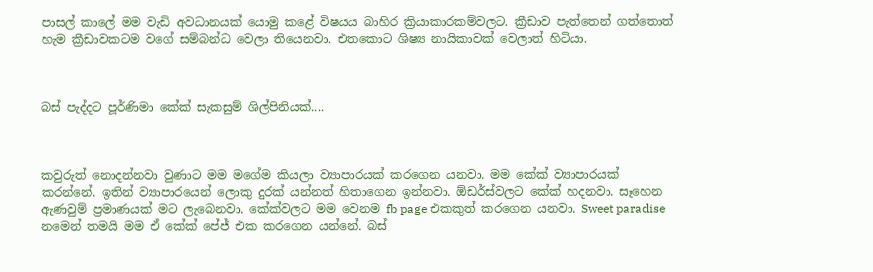පාසල් කාලේ මම වැඩි අවධානයක් යොමු කළේ විෂයය බාහිර ක්‍රියාකාරකම්වලට. ක්‍රීඩාව පැත්තෙන් ගත්තොත් හැම ක්‍රීඩාවකටම වගේ සම්බන්ධ වෙලා තියෙනවා. එතකොට ශිෂ්‍ය නායිකාවක් වෙලාත් හිටියා.



බස් පැද්දට පූර්ණිමා කේක් සැකසුම් ශිල්පිනියක්....



කවුරුත් නොදන්නවා වුණාට මම මගේම කියලා ව්‍යාපාරයක් කරගෙන යනවා. මම කේක් ව්‍යාපාරයක් කරන්නේ. ඉතින් ව්‍යාපාරයෙන් ලොකු දුරක් යන්නත් හිතාගෙන ඉන්නවා. ඕඩර්ස්වලට කේක් හදනවා. සෑහෙන ඇණවුම් ප්‍රමාණයක් මට ලැබෙනවා. කේක්වලට මම වෙනම fb page එකකුත් කරගෙන යනවා. Sweet paradise නමෙන් තමයි මම ඒ කේක් පේජ් එක කරගෙන යන්නේ. බස්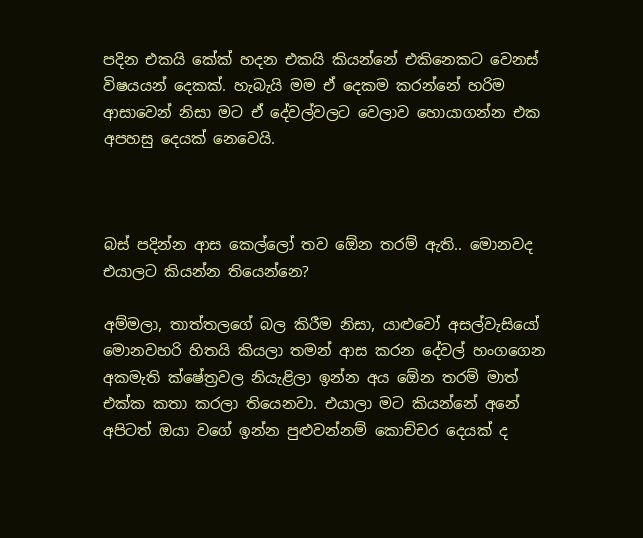පදින එකයි කේක් හදන එකයි කියන්නේ එකිනෙකට වෙනස් විෂයයන් දෙකක්. හැබැයි මම ඒ දෙකම කරන්නේ හරිම ආසාවෙන් නිසා මට ඒ දේවල්වලට වෙලාව හොයාගන්න එක අපහසු දෙයක් නෙවෙයි.



බස් පදින්න ආස කෙල්ලෝ තව ඕ‍ෙන තරම් ඇති.. මොනවද එයාලට කියන්න තියෙන්නෙ?

අම්මලා, තාත්තලගේ බල කිරීම නිසා, යාළුවෝ අසල්වැසියෝ මොනවහරි හිතයි කියලා තමන් ආස කරන දේවල් හංගගෙන අකමැති ක්ෂේත්‍රවල නියැළිලා ඉන්න අය ඕ‍ෙන තරම් මාත් එක්ක කතා කරලා තියෙනවා. එයාලා මට කියන්නේ අනේ අපිටත් ඔයා වගේ ඉන්න පුළුවන්නම් කොච්චර දෙයක් ද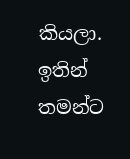කියලා. ඉතින් තමන්ට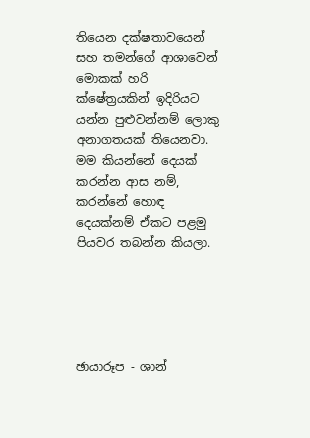තියෙන දක්ෂතාවයෙන් සහ තමන්ගේ ආශාවෙන් මොකක් හරි ක්ෂේත්‍රයකින් ඉදිරියට යන්න පුළුවන්නම් ලොකු අනාගතයක් තියෙනවා. මම කියන්නේ දෙයක් කරන්න ආස නම්, කරන්නේ හොඳ දෙයක්නම් ඒකට පළමු පියවර තබන්න කියලා.





ඡායාරූප - ශාන්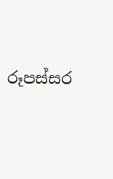රූපස්සර